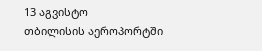13 აგვისტო
თბილისის აეროპორტში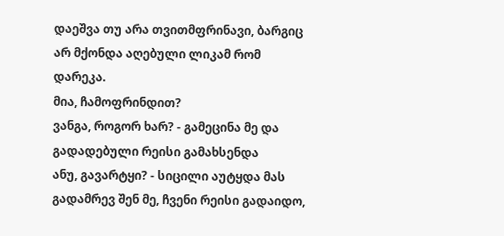დაეშვა თუ არა თვითმფრინავი, ბარგიც არ მქონდა აღებული ლიკამ რომ დარეკა.
მია, ჩამოფრინდით?
ვანგა, როგორ ხარ? - გამეცინა მე და გადადებული რეისი გამახსენდა
ანუ, გავარტყი? - სიცილი აუტყდა მას
გადამრევ შენ მე, ჩვენი რეისი გადაიდო,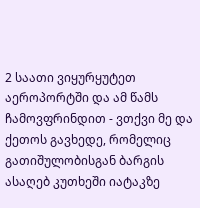2 საათი ვიყურყუტეთ აეროპორტში და ამ წამს ჩამოვფრინდით - ვთქვი მე და ქეთოს გავხედე, რომელიც გათიშულობისგან ბარგის ასაღებ კუთხეში იატაკზე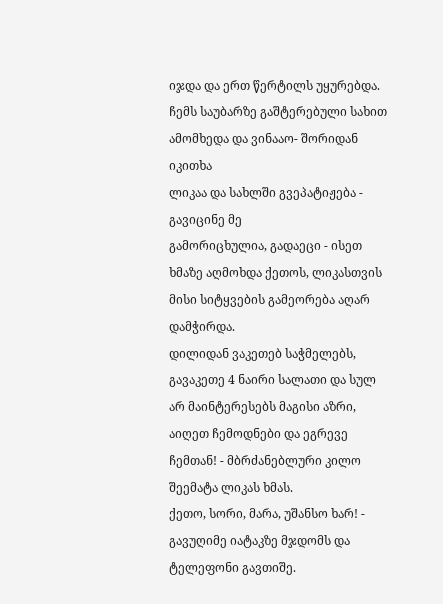იჯდა და ერთ წერტილს უყურებდა. ჩემს საუბარზე გაშტერებული სახით ამომხედა და ვინააო- შორიდან იკითხა
ლიკაა და სახლში გვეპატიჟება - გავიცინე მე
გამორიცხულია, გადაეცი - ისეთ ხმაზე აღმოხდა ქეთოს, ლიკასთვის მისი სიტყვების გამეორება აღარ დამჭირდა.
დილიდან ვაკეთებ საჭმელებს, გავაკეთე 4 ნაირი სალათი და სულ არ მაინტერესებს მაგისი აზრი, აიღეთ ჩემოდნები და ეგრევე ჩემთან! - მბრძანებლური კილო შეემატა ლიკას ხმას.
ქეთო, სორი, მარა, უშანსო ხარ! - გავუღიმე იატაკზე მჯდომს და ტელეფონი გავთიშე.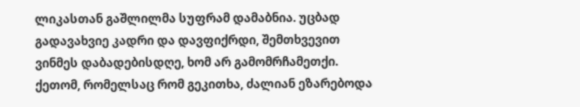ლიკასთან გაშლილმა სუფრამ დამაბნია. უცბად გადავახვიე კადრი და დავფიქრდი, შემთხვევით ვინმეს დაბადებისდღე, ხომ არ გამომრჩამეთქი. ქეთომ, რომელსაც რომ გეკითხა, ძალიან ეზარებოდა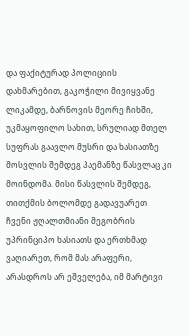და ფაქიტურად პოლიციის დახმარებით, გაკოჭილი მივიყვანე ლიკამდე, ბარნოვის მეორე ჩიხში, უკმაყოფილო სახით, სრულიად მთელ სუფრას გაავლო მუსრი და ხასიათზე მოსვლის შემდეგ პაემანზე წასვლაც კი მოინდომა. მისი წასვლის შემდეგ, თითქმის ბოლომდე გადავუარეთ ჩვენი ჟღალთმიანი მეგობრის უპრინციპო ხასიათს და ერთხმად ვაღიარეთ, რომ მას არაფერი, არასდროს არ ეშველება, იმ მარტივი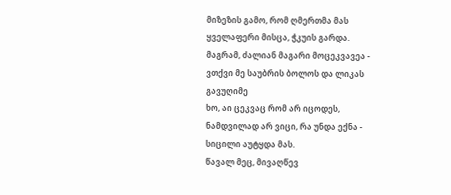მიზეზის გამო, რომ ღმერთმა მას ყველაფერი მისცა, ჭკუის გარდა.
მაგრამ, ძალიან მაგარი მოცეკვავეა - ვთქვი მე საუბრის ბოლოს და ლიკას გავუღიმე
ხო, აი ცეკვაც რომ არ იცოდეს, ნამდვილად არ ვიცი, რა უნდა ექნა - სიცილი აუტყდა მას.
წავალ მეც, მივაღწევ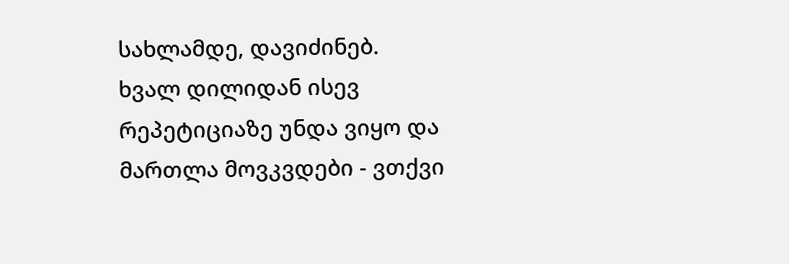სახლამდე, დავიძინებ. ხვალ დილიდან ისევ რეპეტიციაზე უნდა ვიყო და მართლა მოვკვდები - ვთქვი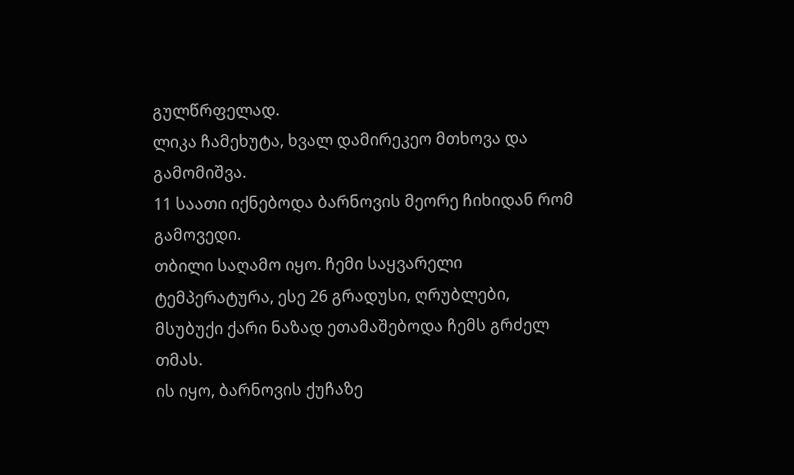გულწრფელად.
ლიკა ჩამეხუტა, ხვალ დამირეკეო მთხოვა და გამომიშვა.
11 საათი იქნებოდა ბარნოვის მეორე ჩიხიდან რომ გამოვედი.
თბილი საღამო იყო. ჩემი საყვარელი ტემპერატურა, ესე 26 გრადუსი, ღრუბლები, მსუბუქი ქარი ნაზად ეთამაშებოდა ჩემს გრძელ თმას.
ის იყო, ბარნოვის ქუჩაზე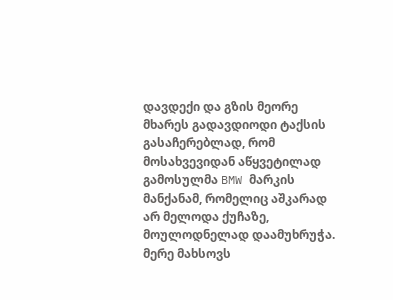დავდექი და გზის მეორე მხარეს გადავდიოდი ტაქსის გასაჩერებლად, რომ მოსახვევიდან აწყვეტილად გამოსულმა BMW მარკის მანქანამ, რომელიც აშკარად არ მელოდა ქუჩაზე, მოულოდნელად დაამუხრუჭა. მერე მახსოვს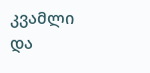კვამლი და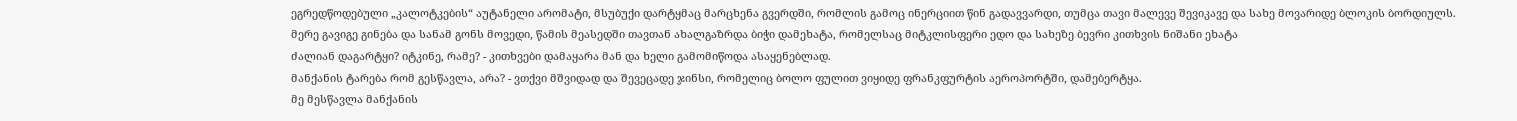ეგრედწოდებული „კალოტკების“ აუტანელი არომატი, მსუბუქი დარტყმაც მარცხენა გვერდში, რომლის გამოც ინერციით წინ გადავვარდი, თუმცა თავი მალევე შევიკავე და სახე მოვარიდე ბლოკის ბორდიულს.
მერე გავიგე გინება და სანამ გონს მოვედი, წამის მეასედში თავთან ახალგაზრდა ბიჭი დამეხატა, რომელსაც მიტკლისფერი ედო და სახეზე ბევრი კითხვის ნიშანი ეხატა
ძალიან დაგარტყი? იტკინე, რამე? - კითხვები დამაყარა მან და ხელი გამომიწოდა ასაყენებლად.
მანქანის ტარება რომ გესწავლა, არა? - ვთქვი მშვიდად და შევეცადე ჯინსი, რომელიც ბოლო ფულით ვიყიდე ფრანკფურტის აეროპორტში, დამებერტყა.
მე მესწავლა მანქანის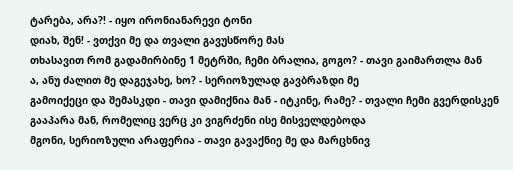ტარება, არა?! - იყო ირონიანარევი ტონი
დიახ, შენ! - ვთქვი მე და თვალი გავუსწორე მას
თხასავით რომ გადამირბინე 1 მეტრში, ჩემი ბრალია, გოგო? - თავი გაიმართლა მან
ა, ანუ ძალით მე დაგეჯახე, ხო? - სერიოზულად გავბრაზდი მე
გამოიქეცი და შემასკდი - თავი დამიქნია მან - იტკინე, რამე? - თვალი ჩემი გვერდისკენ გააპარა მან, რომელიც ვერც კი ვიგრძენი ისე მისველდებოდა
მგონი, სერიოზული არაფერია - თავი გავაქნიე მე და მარცხნივ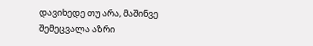დავიხედე თუ არა, მაშინვე შემეცვალა აზრი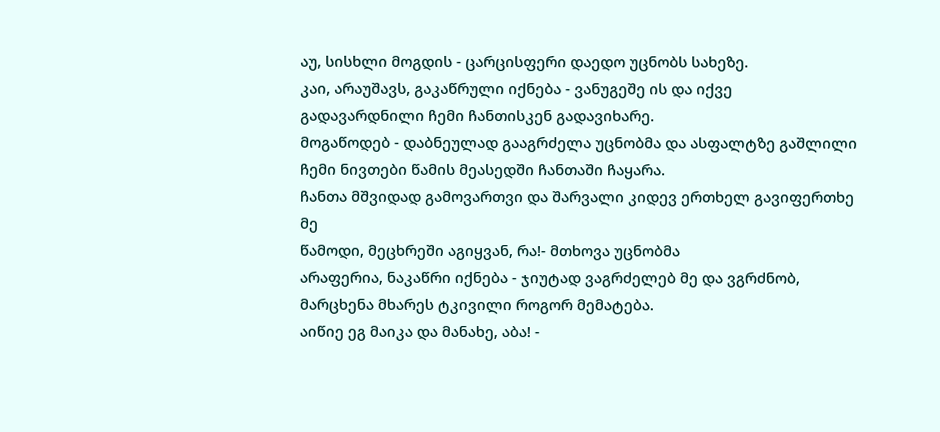აუ, სისხლი მოგდის - ცარცისფერი დაედო უცნობს სახეზე.
კაი, არაუშავს, გაკაწრული იქნება - ვანუგეშე ის და იქვე გადავარდნილი ჩემი ჩანთისკენ გადავიხარე.
მოგაწოდებ - დაბნეულად გააგრძელა უცნობმა და ასფალტზე გაშლილი ჩემი ნივთები წამის მეასედში ჩანთაში ჩაყარა.
ჩანთა მშვიდად გამოვართვი და შარვალი კიდევ ერთხელ გავიფერთხე მე
წამოდი, მეცხრეში აგიყვან, რა!- მთხოვა უცნობმა
არაფერია, ნაკაწრი იქნება - ჯიუტად ვაგრძელებ მე და ვგრძნობ, მარცხენა მხარეს ტკივილი როგორ მემატება.
აიწიე ეგ მაიკა და მანახე, აბა! -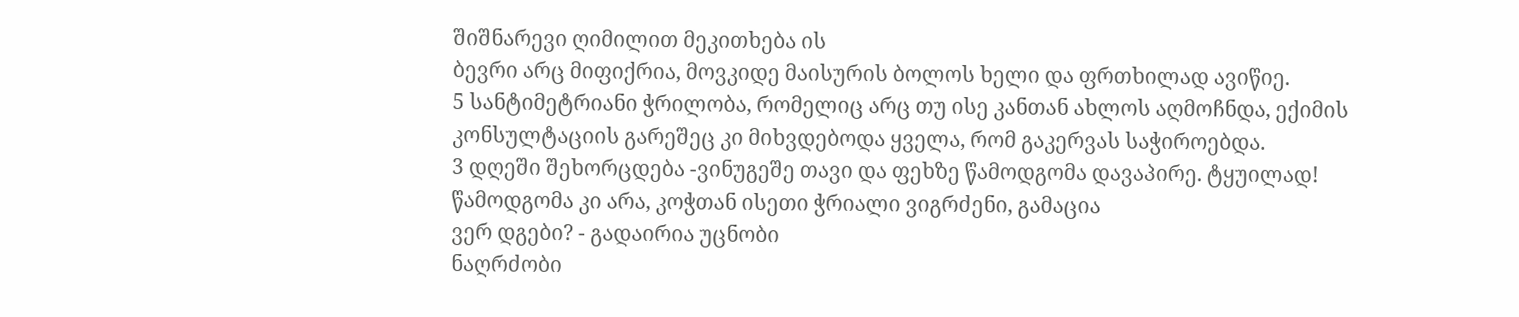შიშნარევი ღიმილით მეკითხება ის
ბევრი არც მიფიქრია, მოვკიდე მაისურის ბოლოს ხელი და ფრთხილად ავიწიე.
5 სანტიმეტრიანი ჭრილობა, რომელიც არც თუ ისე კანთან ახლოს აღმოჩნდა, ექიმის კონსულტაციის გარეშეც კი მიხვდებოდა ყველა, რომ გაკერვას საჭიროებდა.
3 დღეში შეხორცდება -ვინუგეშე თავი და ფეხზე წამოდგომა დავაპირე. ტყუილად! წამოდგომა კი არა, კოჭთან ისეთი ჭრიალი ვიგრძენი, გამაცია
ვერ დგები? - გადაირია უცნობი
ნაღრძობი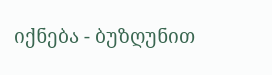იქნება - ბუზღუნით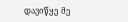დავიწყე მე